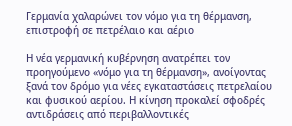Γερμανία χαλαρώνει τον νόμο για τη θέρμανση, επιστροφή σε πετρέλαιο και αέριο

Η νέα γερμανική κυβέρνηση ανατρέπει τον προηγούμενο «νόμο για τη θέρμανση», ανοίγοντας ξανά τον δρόμο για νέες εγκαταστάσεις πετρελαίου και φυσικού αερίου. Η κίνηση προκαλεί σφοδρές αντιδράσεις από περιβαλλοντικές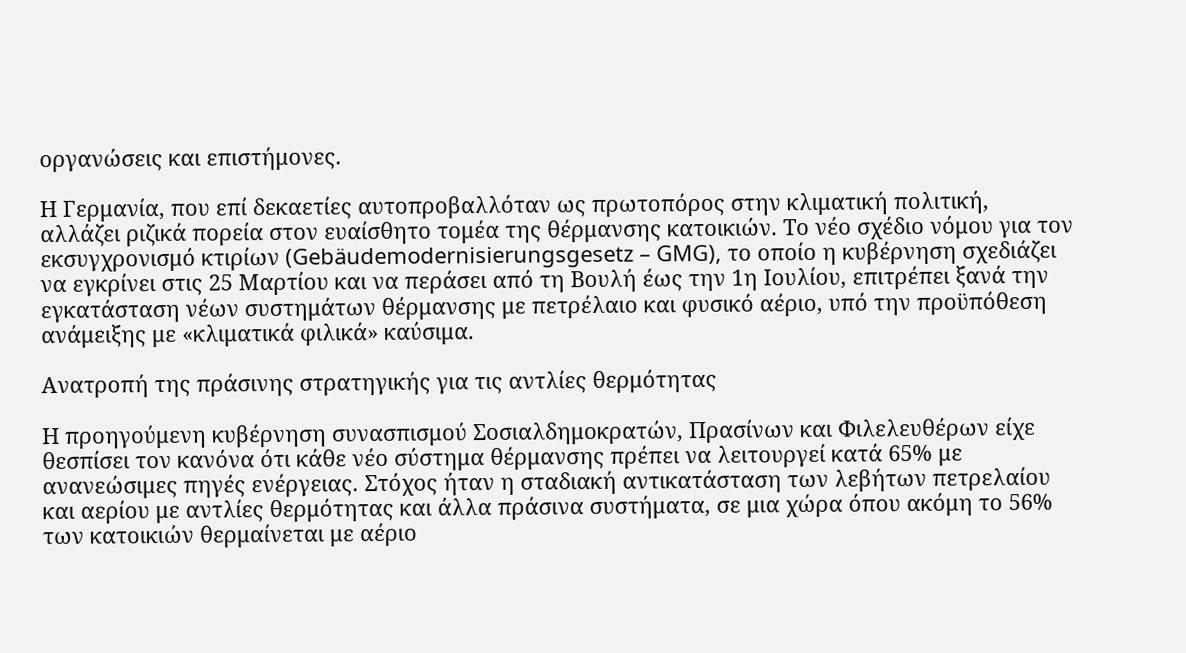οργανώσεις και επιστήμονες.

Η Γερμανία, που επί δεκαετίες αυτοπροβαλλόταν ως πρωτοπόρος στην κλιματική πολιτική, αλλάζει ριζικά πορεία στον ευαίσθητο τομέα της θέρμανσης κατοικιών. Το νέο σχέδιο νόμου για τον εκσυγχρονισμό κτιρίων (Gebäudemodernisierungsgesetz – GMG), το οποίο η κυβέρνηση σχεδιάζει να εγκρίνει στις 25 Μαρτίου και να περάσει από τη Βουλή έως την 1η Ιουλίου, επιτρέπει ξανά την εγκατάσταση νέων συστημάτων θέρμανσης με πετρέλαιο και φυσικό αέριο, υπό την προϋπόθεση ανάμειξης με «κλιματικά φιλικά» καύσιμα.

Ανατροπή της πράσινης στρατηγικής για τις αντλίες θερμότητας

Η προηγούμενη κυβέρνηση συνασπισμού Σοσιαλδημοκρατών, Πρασίνων και Φιλελευθέρων είχε θεσπίσει τον κανόνα ότι κάθε νέο σύστημα θέρμανσης πρέπει να λειτουργεί κατά 65% με ανανεώσιμες πηγές ενέργειας. Στόχος ήταν η σταδιακή αντικατάσταση των λεβήτων πετρελαίου και αερίου με αντλίες θερμότητας και άλλα πράσινα συστήματα, σε μια χώρα όπου ακόμη το 56% των κατοικιών θερμαίνεται με αέριο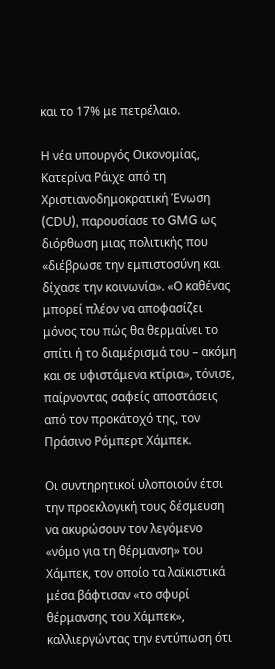και το 17% με πετρέλαιο.

Η νέα υπουργός Οικονομίας, Κατερίνα Ράιχε από τη Χριστιανοδημοκρατική Ένωση (CDU), παρουσίασε το GMG ως διόρθωση μιας πολιτικής που «διέβρωσε την εμπιστοσύνη και δίχασε την κοινωνία». «Ο καθένας μπορεί πλέον να αποφασίζει μόνος του πώς θα θερμαίνει το σπίτι ή το διαμέρισμά του – ακόμη και σε υφιστάμενα κτίρια», τόνισε, παίρνοντας σαφείς αποστάσεις από τον προκάτοχό της, τον Πράσινο Ρόμπερτ Χάμπεκ.

Οι συντηρητικοί υλοποιούν έτσι την προεκλογική τους δέσμευση να ακυρώσουν τον λεγόμενο «νόμο για τη θέρμανση» του Χάμπεκ, τον οποίο τα λαϊκιστικά μέσα βάφτισαν «το σφυρί θέρμανσης του Χάμπεκ», καλλιεργώντας την εντύπωση ότι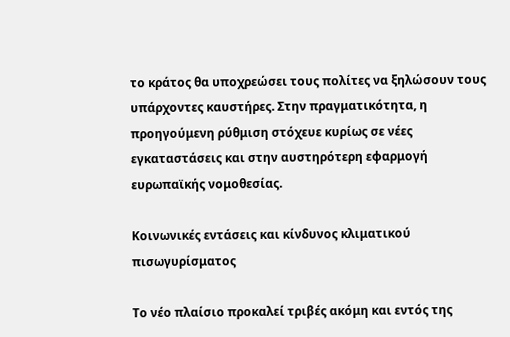το κράτος θα υποχρεώσει τους πολίτες να ξηλώσουν τους υπάρχοντες καυστήρες. Στην πραγματικότητα, η προηγούμενη ρύθμιση στόχευε κυρίως σε νέες εγκαταστάσεις και στην αυστηρότερη εφαρμογή ευρωπαϊκής νομοθεσίας.

Κοινωνικές εντάσεις και κίνδυνος κλιματικού πισωγυρίσματος

Το νέο πλαίσιο προκαλεί τριβές ακόμη και εντός της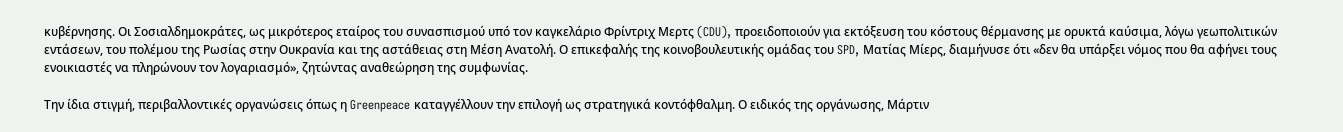κυβέρνησης. Οι Σοσιαλδημοκράτες, ως μικρότερος εταίρος του συνασπισμού υπό τον καγκελάριο Φρίντριχ Μερτς (CDU), προειδοποιούν για εκτόξευση του κόστους θέρμανσης με ορυκτά καύσιμα, λόγω γεωπολιτικών εντάσεων, του πολέμου της Ρωσίας στην Ουκρανία και της αστάθειας στη Μέση Ανατολή. Ο επικεφαλής της κοινοβουλευτικής ομάδας του SPD, Ματίας Μίερς, διαμήνυσε ότι «δεν θα υπάρξει νόμος που θα αφήνει τους ενοικιαστές να πληρώνουν τον λογαριασμό», ζητώντας αναθεώρηση της συμφωνίας.

Την ίδια στιγμή, περιβαλλοντικές οργανώσεις όπως η Greenpeace καταγγέλλουν την επιλογή ως στρατηγικά κοντόφθαλμη. Ο ειδικός της οργάνωσης, Μάρτιν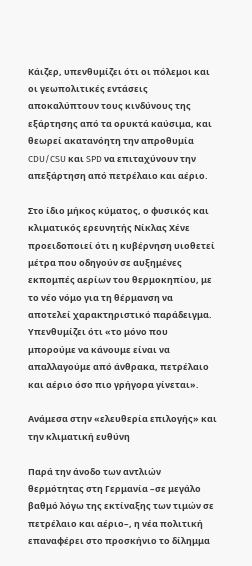Κάιζερ, υπενθυμίζει ότι οι πόλεμοι και οι γεωπολιτικές εντάσεις αποκαλύπτουν τους κινδύνους της εξάρτησης από τα ορυκτά καύσιμα, και θεωρεί ακατανόητη την απροθυμία CDU/CSU και SPD να επιταχύνουν την απεξάρτηση από πετρέλαιο και αέριο.

Στο ίδιο μήκος κύματος, ο φυσικός και κλιματικός ερευνητής Νίκλας Χένε προειδοποιεί ότι η κυβέρνηση υιοθετεί μέτρα που οδηγούν σε αυξημένες εκπομπές αερίων του θερμοκηπίου, με το νέο νόμο για τη θέρμανση να αποτελεί χαρακτηριστικό παράδειγμα. Υπενθυμίζει ότι «το μόνο που μπορούμε να κάνουμε είναι να απαλλαγούμε από άνθρακα, πετρέλαιο και αέριο όσο πιο γρήγορα γίνεται».

Ανάμεσα στην «ελευθερία επιλογής» και την κλιματική ευθύνη

Παρά την άνοδο των αντλιών θερμότητας στη Γερμανία –σε μεγάλο βαθμό λόγω της εκτίναξης των τιμών σε πετρέλαιο και αέριο–, η νέα πολιτική επαναφέρει στο προσκήνιο το δίλημμα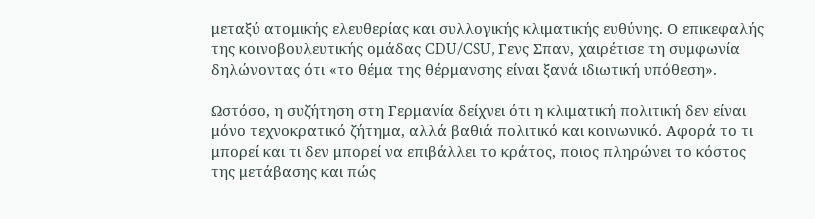μεταξύ ατομικής ελευθερίας και συλλογικής κλιματικής ευθύνης. Ο επικεφαλής της κοινοβουλευτικής ομάδας CDU/CSU, Γενς Σπαν, χαιρέτισε τη συμφωνία δηλώνοντας ότι «το θέμα της θέρμανσης είναι ξανά ιδιωτική υπόθεση».

Ωστόσο, η συζήτηση στη Γερμανία δείχνει ότι η κλιματική πολιτική δεν είναι μόνο τεχνοκρατικό ζήτημα, αλλά βαθιά πολιτικό και κοινωνικό. Αφορά το τι μπορεί και τι δεν μπορεί να επιβάλλει το κράτος, ποιος πληρώνει το κόστος της μετάβασης και πώς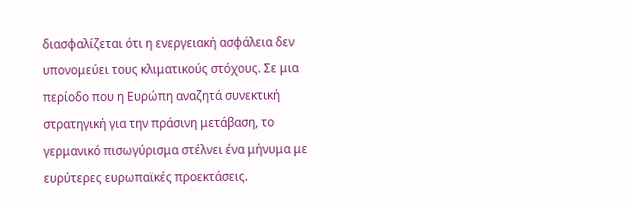διασφαλίζεται ότι η ενεργειακή ασφάλεια δεν υπονομεύει τους κλιματικούς στόχους. Σε μια περίοδο που η Ευρώπη αναζητά συνεκτική στρατηγική για την πράσινη μετάβαση, το γερμανικό πισωγύρισμα στέλνει ένα μήνυμα με ευρύτερες ευρωπαϊκές προεκτάσεις.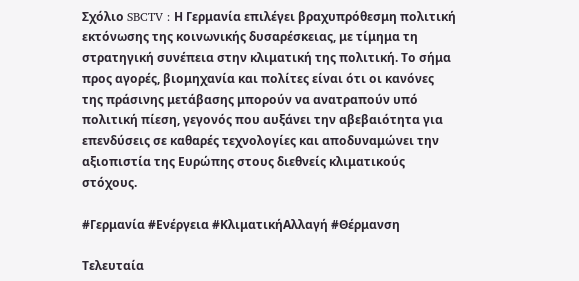Σχόλιο SBCTV : Η Γερμανία επιλέγει βραχυπρόθεσμη πολιτική εκτόνωσης της κοινωνικής δυσαρέσκειας, με τίμημα τη στρατηγική συνέπεια στην κλιματική της πολιτική. Το σήμα προς αγορές, βιομηχανία και πολίτες είναι ότι οι κανόνες της πράσινης μετάβασης μπορούν να ανατραπούν υπό πολιτική πίεση, γεγονός που αυξάνει την αβεβαιότητα για επενδύσεις σε καθαρές τεχνολογίες και αποδυναμώνει την αξιοπιστία της Ευρώπης στους διεθνείς κλιματικούς στόχους.

#Γερμανία #Ενέργεια #ΚλιματικήΑλλαγή #Θέρμανση

Τελευταία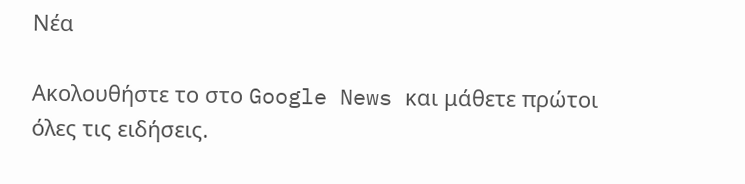Νέα

Ακολουθήστε το στο Google News και μάθετε πρώτοι όλες τις ειδήσεις.